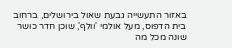באזור התעשייה גבעת שאול בירושלים, ברחוב בית הדפוס, מעל אולמי 'וולף', שוכן חדר כושר שונה מכל מה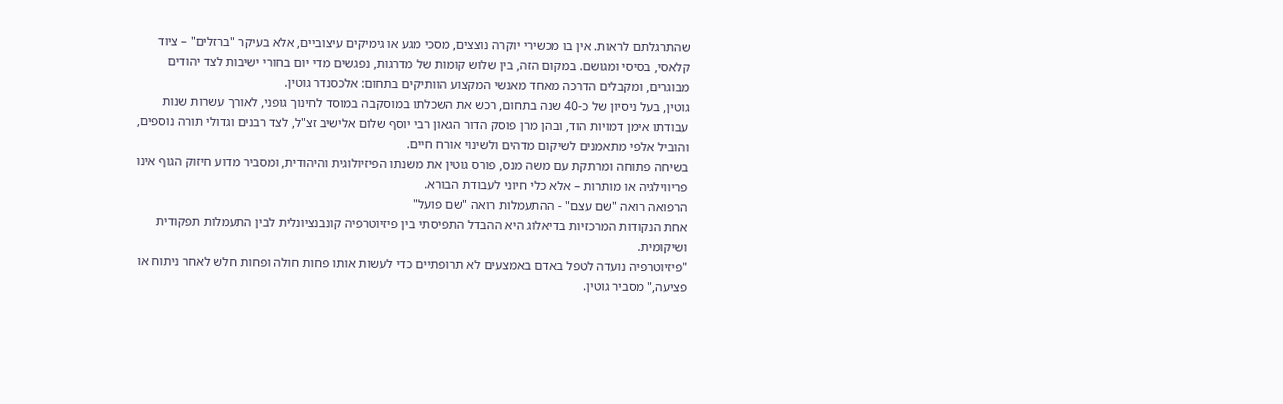שהתרגלתם לראות. אין בו מכשירי יוקרה נוצצים, מסכי מגע או גימיקים עיצוביים, אלא בעיקר "ברזלים" – ציוד קלאסי, בסיסי ומגושם. במקום הזה, בין שלוש קומות של מדרגות, נפגשים מדי יום בחורי ישיבות לצד יהודים מבוגרים, ומקבלים הדרכה מאחד מאנשי המקצוע הוותיקים בתחום: אלכסנדר גוטין.
גוטין, בעל ניסיון של כ-40 שנה בתחום, רכש את השכלתו במוסקבה במוסד לחינוך גופני, לאורך עשרות שנות עבודתו אימן דמויות הוד, ובהן מרן פוסק הדור הגאון רבי יוסף שלום אלישיב זצ"ל, לצד רבנים וגדולי תורה נוספים, והוביל אלפי מתאמנים לשיקום מדהים ולשינוי אורח חיים.
בשיחה פתוחה ומרתקת עם משה מנס, פורס גוטין את משנתו הפיזיולוגית והיהודית, ומסביר מדוע חיזוק הגוף אינו פריווילגיה או מותרות – אלא כלי חיוני לעבודת הבורא.
הרפואה רואה "שם עצם" - ההתעמלות רואה "שם פועל"
אחת הנקודות המרכזיות בדיאלוג היא ההבדל התפיסתי בין פיזיוטרפיה קונבנציונלית לבין התעמלות תפקודית ושיקומית.
"פיזיוטרפיה נועדה לטפל באדם באמצעים לא תרופתיים כדי לעשות אותו פחות חולה ופחות חלש לאחר ניתוח או פציעה," מסביר גוטין.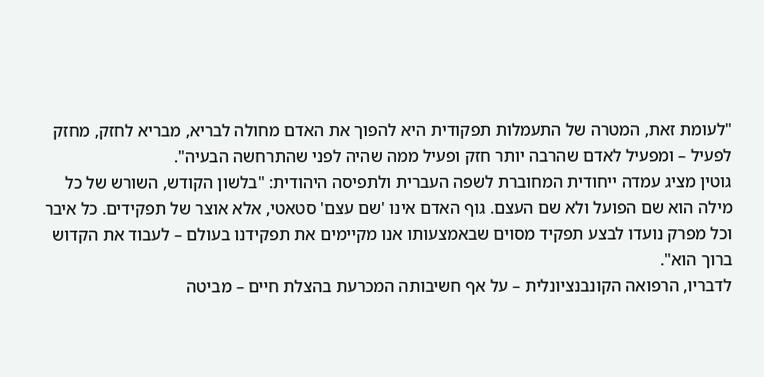"לעומת זאת, המטרה של התעמלות תפקודית היא להפוך את האדם מחולה לבריא, מבריא לחזק, מחזק לפעיל – ומפעיל לאדם שהרבה יותר חזק ופעיל ממה שהיה לפני שהתרחשה הבעיה".
גוטין מציג עמדה ייחודית המחוברת לשפה העברית ולתפיסה היהודית: "בלשון הקודש, השורש של כל מילה הוא שם הפועל ולא שם העצם. גוף האדם אינו 'שם עצם' סטאטי, אלא אוצר של תפקידים. כל איבר וכל מפרק נועדו לבצע תפקיד מסוים שבאמצעותו אנו מקיימים את תפקידנו בעולם – לעבוד את הקדוש ברוך הוא".
לדבריו, הרפואה הקונבנציונלית – על אף חשיבותה המכרעת בהצלת חיים – מביטה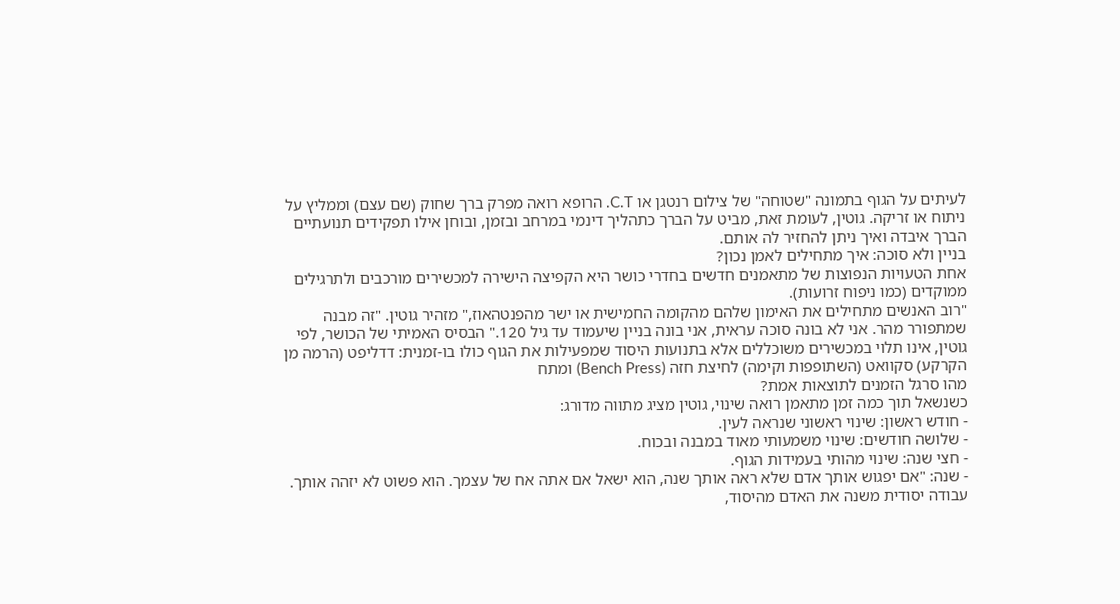לעיתים על הגוף בתמונה "שטוחה" של צילום רנטגן או C.T. הרופא רואה מפרק ברך שחוק (שם עצם) וממליץ על ניתוח או זריקה. גוטין, לעומת זאת, מביט על הברך כתהליך דינמי במרחב ובזמן, ובוחן אילו תפקידים תנועתיים הברך איבדה ואיך ניתן להחזיר לה אותם.
בניין ולא סוכה: איך מתחילים לאמן נכון?
אחת הטעויות הנפוצות של מתאמנים חדשים בחדרי כושר היא הקפיצה הישירה למכשירים מורכבים ולתרגילים ממוקדים (כמו ניפוח זרועות).
"רוב האנשים מתחילים את האימון שלהם מהקומה החמישית או ישר מהפנטהאוז," מזהיר גוטין. "זה מבנה שמתפורר מהר. אני לא בונה סוכה עראית, אני בונה בניין שיעמוד עד גיל 120." הבסיס האמיתי של הכושר, לפי גוטין, אינו תלוי במכשירים משוכללים אלא בתנועות היסוד שמפעילות את הגוף כולו בו-זמנית: דדליפט (הרמה מן הקרקע) סקוואט (השתופפות וקימה) לחיצת חזה (Bench Press) ומתח
מהו סרגל הזמנים לתוצאות אמת?
כשנשאל תוך כמה זמן מתאמן רואה שינוי, גוטין מציג מתווה מדורג:
- חודש ראשון: שינוי ראשוני שנראה לעין.
- שלושה חודשים: שינוי משמעותי מאוד במבנה ובכוח.
- חצי שנה: שינוי מהותי בעמידות הגוף.
- שנה: "אם יפגוש אותך אדם שלא ראה אותך שנה, הוא ישאל אם אתה אח של עצמך. הוא פשוט לא יזהה אותך. עבודה יסודית משנה את האדם מהיסוד,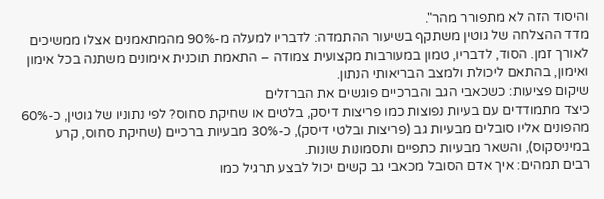והיסוד הזה לא מתפורר מהר".
מדד ההצלחה של גוטין משתקף בשיעור ההתמדה: לדבריו למעלה מ-90% מהמתאמנים אצלו ממשיכים לאורך זמן. הסוד, לדבריו, טמון במעורבות מקצועית צמודה – התאמת תוכנית אימונים משתנה בכל אימון ואימון, בהתאם ליכולת ולמצב הבריאותי הנתון.
שיקום פציעות: כשכאבי הגב והברכיים פוגשים את הברזלים
כיצד מתמודדים עם בעיות נפוצות כמו פריצות דיסק, בלטים או שחיקת סחוס? לפי נתוניו של גוטין, כ-60% מהפונים אליו סובלים מבעיות גב (פריצות ובלטי דיסק), כ-30% מבעיות ברכיים (שחיקת סחוס, קרע במיניסקוס), והשאר מבעיות כתפיים ותסמונות שונות.
רבים תמהים: איך אדם הסובל מכאבי גב קשים יכול לבצע תרגיל כמו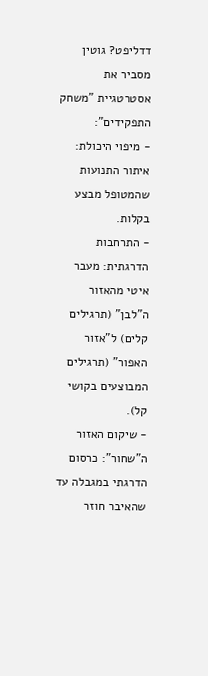דדליפט? גוטין מסביר את אסטרטגיית "משחק התפקידים":
- מיפוי היכולת: איתור התנועות שהמטופל מבצע בקלות.
- התרחבות הדרגתית: מעבר איטי מהאזור ה"לבן" (תרגילים קלים) ל"אזור האפור" (תרגילים המבוצעים בקושי קל).
- שיקום האזור ה"שחור": כרסום הדרגתי במגבלה עד שהאיבר חוזר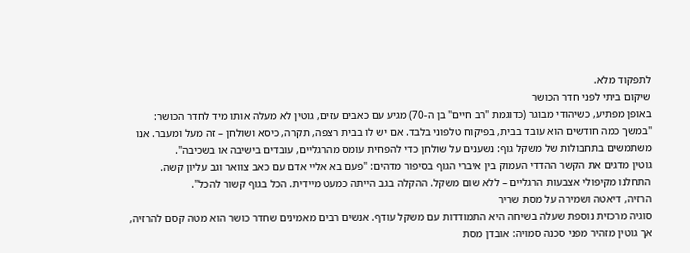לתפקוד מלא.
שיקום ביתי לפני חדר הכושר
באופן מפתיע, כשיהודי מבוגר (כדוגמת "רב חיים" בן ה-70) מגיע עם כאבים עזים, גוטין לא מעלה אותו מיד לחדר הכושר:
"במשך כמה חודשים הוא עובד בבית, בפיקוח טלפוני בלבד. אם יש לו בבית רצפה, תקרה, כיסא ושולחן – זה מעל ומעבר. אנו משתמשים בתחבולות של משקל גוף: נשענים על שולחן כדי להפחית עומס מהרגליים, עובדים בישיבה או בשכיבה".
גוטין מדגים את הקשר ההדדי העמוק בין איברי הגוף בסיפור מדהים: "פעם בא אליי אדם עם כאב צוואר וגב עליון קשה. התחלנו מקיפולי אצבעות הרגליים – ללא שום משקל. ההקלה בגב הייתה כמעט מיידית. הכל בגוף קשור להכל".
הרזיה, דיאטה ושמירה על מסת שריר
סוגיה מרכזית נוספת שעלה בשיחה היא התמודדות עם משקל עודף. אנשים רבים מאמינים שחדר כושר הוא מטה קסם להרזיה, אך גוטין מזהיר מפני סכנה סמויה: אובדן מסת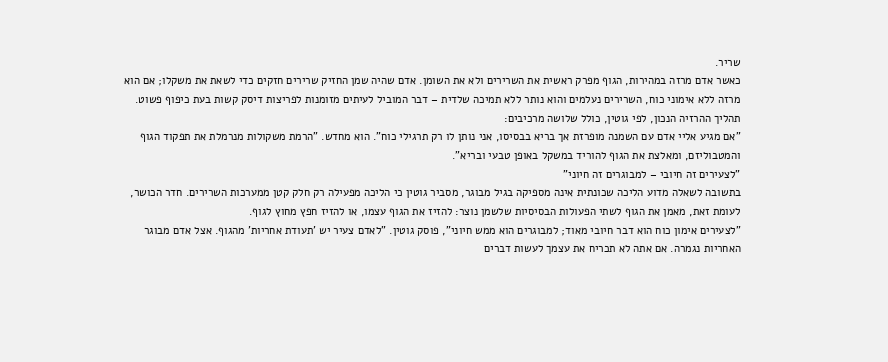שריר.
כאשר אדם מרזה במהירות, הגוף מפרק ראשית את השרירים ולא את השומן. אדם שהיה שמן החזיק שרירים חזקים כדי לשאת את משקלו; אם הוא מרזה ללא אימוני כוח, השרירים נעלמים והוא נותר ללא תמיכה שלדית – דבר המוביל לעיתים מזומנות לפריצות דיסק קשות בעת כיפוף פשוט.
תהליך ההרזיה הנכון, לפי גוטין, כולל שלושה מרכיבים:
"אם מגיע אליי אדם עם השמנה מופרזת אך בריא בבסיסו, אני נותן לו רק תרגילי כוח". הוא מחדש. "הרמת משקולות מנרמלת את תפקוד הגוף והמטבוליזם, ומאלצת את הגוף להוריד במשקל באופן טבעי ובריא".
"לצעירים זה חיובי – למבוגרים זה חיוני"
בתשובה לשאלה מדוע הליכה שכונתית אינה מספיקה בגיל מבוגר, מסביר גוטין כי הליכה מפעילה רק חלק קטן ממערכות השרירים. חדר הכושר, לעומת זאת, מאמן את הגוף לשתי הפעולות הבסיסיות שלשמן נוצר: להזיז את הגוף עצמו, או להזיז חפץ מחוץ לגוף.
"לצעירים אימון כוח הוא דבר חיובי מאוד; למבוגרים הוא ממש חיוני", פוסק גוטין. "לאדם צעיר יש 'תעודת אחריות' מהגוף. אצל אדם מבוגר האחריות נגמרה. אם אתה לא תכריח את עצמך לעשות דברים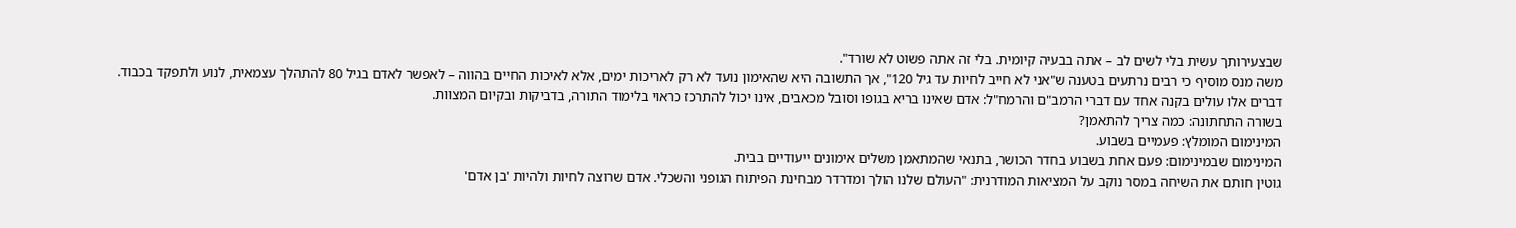שבצעירותך עשית בלי לשים לב – אתה בבעיה קיומית. בלי זה אתה פשוט לא שורד".
משה מנס מוסיף כי רבים נרתעים בטענה ש"אני לא חייב לחיות עד גיל 120", אך התשובה היא שהאימון נועד לא רק לאריכות ימים, אלא לאיכות החיים בהווה – לאפשר לאדם בגיל 80 להתהלך עצמאית, לנוע ולתפקד בכבוד.
דברים אלו עולים בקנה אחד עם דברי הרמב"ם והרמח"ל: אדם שאינו בריא בגופו וסובל מכאבים, אינו יכול להתרכז כראוי בלימוד התורה, בדביקות ובקיום המצוות.
בשורה התחתונה: כמה צריך להתאמן?
המינימום המומלץ: פעמיים בשבוע.
המינימום שבמינימום: פעם אחת בשבוע בחדר הכושר, בתנאי שהמתאמן משלים אימונים ייעודיים בבית.
גוטין חותם את השיחה במסר נוקב על המציאות המודרנית: "העולם שלנו הולך ומדרדר מבחינת הפיתוח הגופני והשכלי. אדם שרוצה לחיות ולהיות 'בן אדם'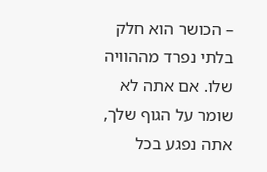– הכושר הוא חלק בלתי נפרד מההוויה שלו. אם אתה לא שומר על הגוף שלך, אתה נפגע בכל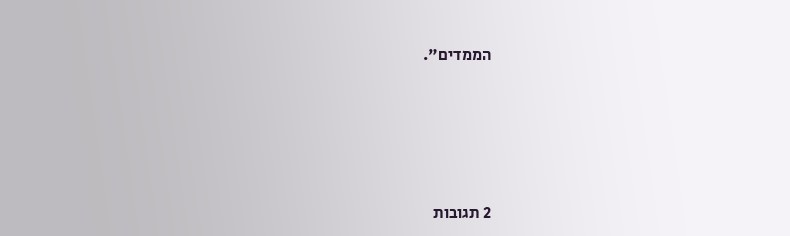הממדים".








2 תגובות